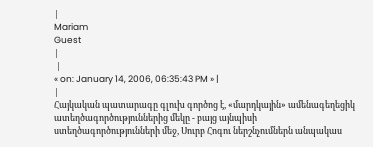|
Mariam
Guest
|
 |
« on: January 14, 2006, 06:35:43 PM » |
|
Հայկական պատարագը գլուխ գործոց է, «մարդկային» ամենագեղեցիկ ատեղծագործություններից մեկը - բայց այնպիսի ստեղծագործությունների մեջ, Սուրբ Հոգու ներշնչումներն անպակաս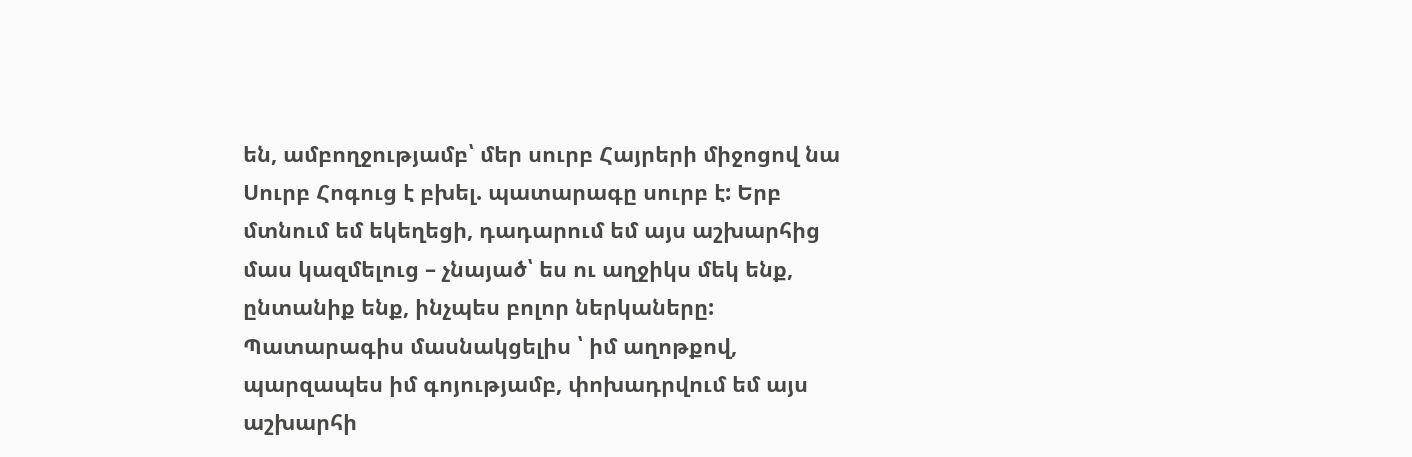են, ամբողջությամբ՝ մեր սուրբ Հայրերի միջոցով նա Սուրբ Հոգուց է բխել. պատարագը սուրբ է: Երբ մտնում եմ եկեղեցի, դադարում եմ այս աշխարհից մաս կազմելուց – չնայած՝ ես ու աղջիկս մեկ ենք, ընտանիք ենք, ինչպես բոլոր ներկաները: Պատարագիս մասնակցելիս ՝ իմ աղոթքով, պարզապես իմ գոյությամբ, փոխադրվում եմ այս աշխարհի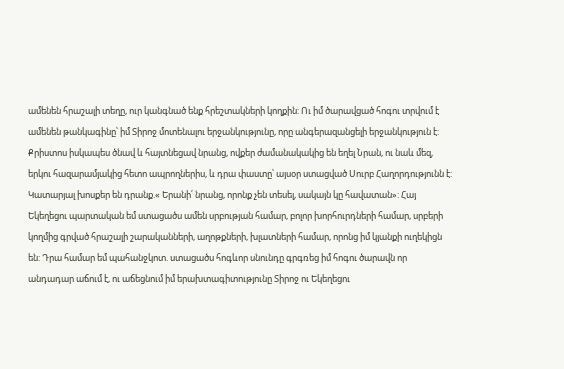ամենեն հրաշալի տեղը, ուր կանգնած ենք հրեշտակների կողքին: Ու իմ ծարավցած հոգու տրվում է ամենեն թանկագինը՝ իմ Տիրոջ մոտենալու երջանկությունը, որը անգերազանցելի երջանկություն է: Քրիստոս իսկապես ծնավ և հայտնեցավ նրանց, ովքեր ժամանակակից են եղել Նրան, ու նաև մեզ, երկու հազարամյակից հետո ապրողներիս, և դրա փաստը՝ այսօր ստացված Սուրբ Հաղորդությունն է: Կատարյալ խոսքեր են դրանք.« Երանի՛ նրանց, որոնք չեն տեսել, սակայն կը հավատան»: Հայ Եկեղեցու պարտական եմ ստացածս ամեն սրբության համար, բոլոր խորհուրդների համար, սրբերի կողմից գրված հրաշալի շարականների, աղոթքների, խլատների համար, որոնց իմ կյանքի ուղեկիցն են: Դրա համար եմ պահանջկոտ. ստացածս հոգևոր սնունդը գրգռեց իմ հոգու ծարավն որ անդադար աճում է, ու աճեցնում իմ երախտագիտությունը Տիրոջ ու Եկեղեցու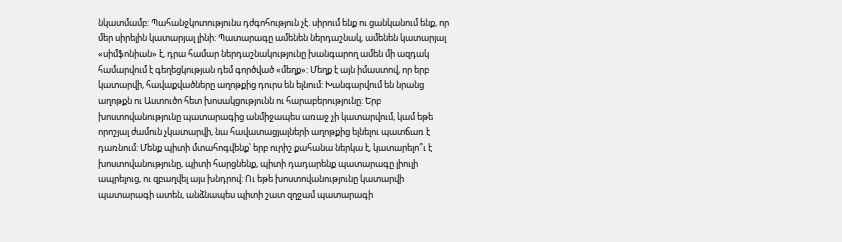նկատմամբ: Պահանջկոտությունս դժգոհություն չէ. սիրում ենք ու ցանկանում ենք, որ մեր սիրելին կատարյալ լինի: Պատարագը ամենեն ներդաշնակ, ամենեն կատարյալ «սիմֆոնիան» է, դրա համար ներդաշնակությունը խանգարող ամեն մի ազդակ համարվում է գեղեցկության դեմ գործված «մեղք»: Մեղք է այն իմաստով, որ երբ կատարվի, հավաքվածները աղոթքից դուրս են ելնում: Խանգարվում են նրանց աղոթքն ու Աստուծո հետ խոսակցությունն ու հարաբերությունը: Երբ խոստովանությունը պատարագից անմիջապես առաջ չի կատարվում, կամ եթե որոշյալ ժամուն չկատարվի, նա հավատացյալների աղոթքից ելնելու պատճառ է դառնում: Մենք պիտի մտահոգվենք՝ երբ ուրիշ քահանա ներկա է, կատարելո՞ւ է խոստովանությունը, պիտի հարցնենք, պիտի դադարենք պատարագը լիուլի ապրելուց, ու զբաղվել այս խնդրով: Ու եթե խոստովանությունը կատարվի պատարագի ատեն, անձնապես պիտի շատ զղջամ պատարագի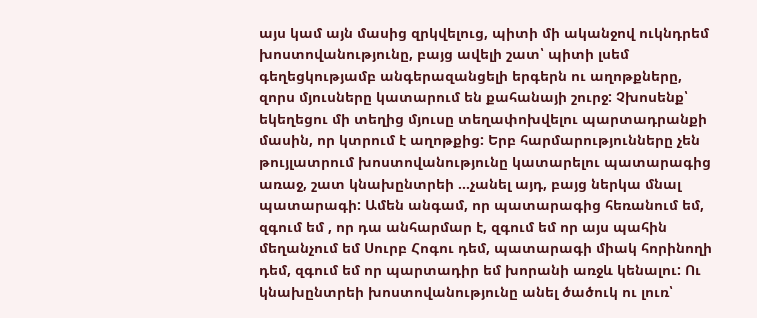այս կամ այն մասից զրկվելուց, պիտի մի ականջով ուկնդրեմ խոստովանությունը, բայց ավելի շատ՝ պիտի լսեմ գեղեցկությամբ անգերազանցելի երգերն ու աղոթքները, զորս մյուսները կատարում են քահանայի շուրջ: Չխոսենք՝ եկեղեցու մի տեղից մյուսը տեղափոխվելու պարտադրանքի մասին, որ կտրում է աղոթքից: Երբ հարմարությունները չեն թույլատրում խոստովանությունը կատարելու պատարագից առաջ, շատ կնախընտրեի ...չանել այդ, բայց ներկա մնալ պատարագի: Ամեն անգամ, որ պատարագից հեռանում եմ, զգում եմ , որ դա անհարմար է, զգում եմ որ այս պահին մեղանչում եմ Սուրբ Հոգու դեմ, պատարագի միակ հորինողի դեմ, զգում եմ որ պարտադիր եմ խորանի առջև կենալու: Ու կնախընտրեի խոստովանությունը անել ծածուկ ու լուռ՝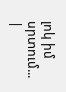լոկ իմ սրտում...
|